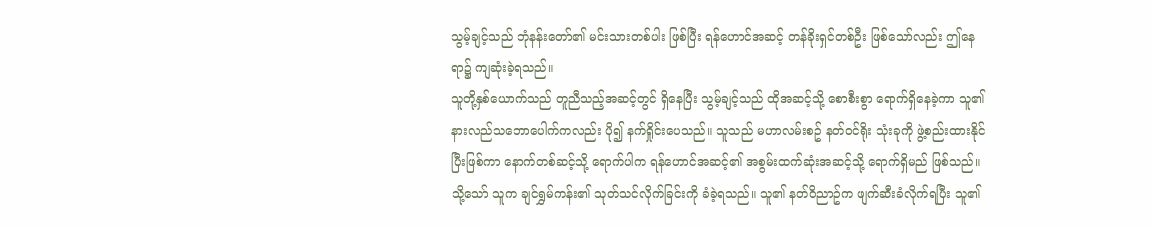သွမ့်ချင့်သည် ဘုံနန်းတော်၏ မင်းသားတစ်ပါး ဖြစ်ပြီး ရန်ဟောင်အဆင့် တန်ခိုးရှင်တစ်ဦး ဖြစ်သော်လည်း ဤနေရာ၌ ကျဆုံးခဲ့ရသည်။
သူတို့နှစ်ယောက်သည် တူညီသည့်အဆင့်တွင် ရှိနေပြီး သွမ့်ချင့်သည် ထိုအဆင့်သို့ စောစီးစွာ ရောက်ရှိနေခဲ့ကာ သူ၏ နားလည်သဘောပေါက်ကလည်း ပို၍ နက်ရှိုင်းပေသည်။ သူသည် မဟာလမ်းစဥ် နတ်ဝင်ရိုး သုံးခုကို ဖွဲ့စည်းထားနိုင်ပြီးဖြစ်ကာ နောက်တစ်ဆင့်သို့ ရောက်ပါက ရန်ဟောင်အဆင့်၏ အစွမ်းထက်ဆုံးအဆင့်သို့ ရောက်ရှိမည် ဖြစ်သည်။ သို့သော် သူက ချင်ရွှမ်ကန်း၏ သုတ်သင်လိုက်ခြင်းကို ခံခဲ့ရသည်။ သူ၏ နတ်ဝိညာဥ်က ဖျက်ဆီးခံလိုက်ရပြီး သူ၏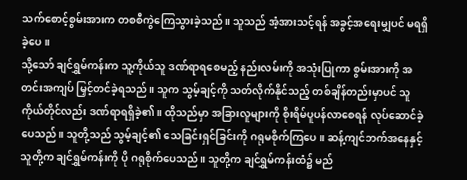သက်စောင့်စွမ်းအားက တစစီကွဲကြေသွားခဲ့သည်။ သူသည် အံ့အားသင့်ရန် အခွင့်အရေးမျှပင် မရရှိခဲ့ပေ။
သို့သော် ချင်ရွှမ်ကန်းက သူ့ကိုယ်သူ ဒဏ်ရာရစေမည့် နည်းလမ်းကို အသုံးပြုကာ စွမ်းအားကို အတင်းအကျပ် မြှင့်တင်ခဲ့ရသည်။ သူက သွမ့်ချင့်ကို သတ်လိုက်နိုင်သည့် တစ်ချိန်တည်းမှာပင် သူကိုယ်တိုင်လည်း ဒဏ်ရာရရှိခဲ့၏။ ထိုသည်မှာ အခြားလူများကို စိုးရိမ်ပူပန်လာစေရန် လုပ်ဆောင်ခဲ့ပေသည်။ သူတို့သည် သွမ့်ချင့်၏ သေခြင်းရှင်ခြင်းကို ဂရုမစိုက်ကြပေ။ ဆန့်ကျင်ဘက်အနေနှင့် သူတို့က ချင်ရွှမ်ကန်းကို ပို ဂရုစိုက်ပေသည်။ သူတို့က ချင်ရွှမ်ကန်းထံ၌ မည်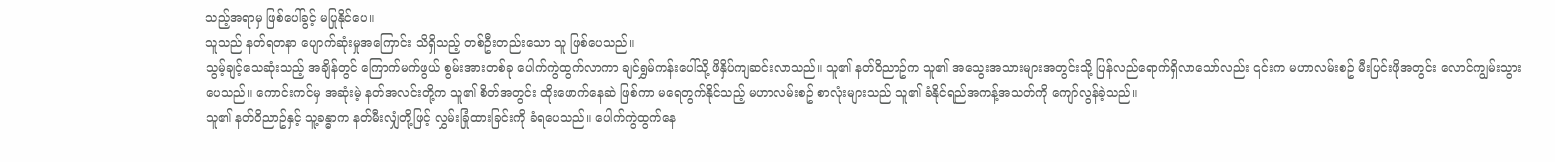သည့်အရာမှ ဖြစ်ပေါ်ခွင့် မပြုနိုင်ပေ။
သူသည် နတ်ရတနာ ပျောက်ဆုံးမှုအကြောင်း သိရှိသည့် တစ်ဦးတည်းသော သူ ဖြစ်ပေသည်။
သွမ့်ချင့်သေဆုံးသည့် အချိန်တွင် ကြောက်မက်ဖွယ် စွမ်းအားတစ်ခု ပေါက်ကွဲထွက်လာကာ ချင်ရွှမ်ကန်းပေါ်သို့ ဖိနှိပ်ကျဆင်းလာသည်။ သူ၏ နတ်ဝိညာဥ်က သူ၏ အသွေးအသားများအတွင်းသို့ ပြန်လည်ရောက်ရှိလာသော်လည်း ၎င်းက မဟာလမ်းစဥ် မီးပြင်းဖိုအတွင်း လောင်ကျွမ်းသွားပေသည်။ ကောင်းကင်မှ အဆုံးမဲ့ နတ်အလင်းတို့က သူ၏ စိတ်အတွင်း ထိုးဖောက်နေဆဲ ဖြစ်ကာ မရေတွက်နိုင်သည့် မဟာလမ်းစဥ် စာလုံးများသည် သူ၏ ခံနိုင်ရည်အကန့်အသတ်ကို ကျော်လွန်ခဲ့သည်။
သူ၏ နတ်ဝိညာဥ်နှင့် သူ့ခန္ဓာက နတ်မီးလျှံတို့ဖြင့် လွှမ်းခြုံထားခြင်းကို ခံရပေသည်။ ပေါက်ကွဲထွက်နေ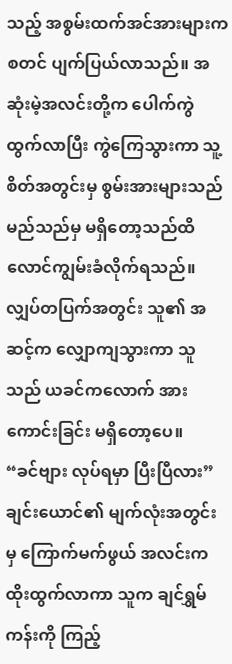သည့် အစွမ်းထက်အင်အားများက စတင် ပျက်ပြယ်လာသည်။ အဆုံးမဲ့အလင်းတို့က ပေါက်ကွဲထွက်လာပြီး ကွဲကြေသွားကာ သူ့စိတ်အတွင်းမှ စွမ်းအားများသည် မည်သည်မှ မရှိတော့သည်ထိ လောင်ကျွမ်းခံလိုက်ရသည်။ လျှပ်တပြက်အတွင်း သူ၏ အဆင့်က လျှောကျသွားကာ သူသည် ယခင်ကလောက် အားကောင်းခြင်း မရှိတော့ပေ။
“ခင်ဗျား လုပ်ရမှာ ပြီးပြီလား” ချင်းယောင်၏ မျက်လုံးအတွင်းမှ ကြောက်မက်ဖွယ် အလင်းက ထိုးထွက်လာကာ သူက ချင်ရွှမ်ကန်းကို ကြည့်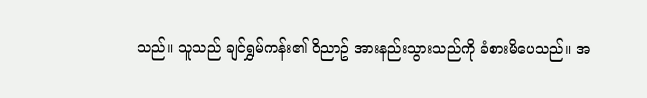သည်။ သူသည် ချင်ရွှမ်ကန်း၏ ဝိညာဥ် အားနည်းသွားသည်ကို ခံစားမိပေသည်။ အ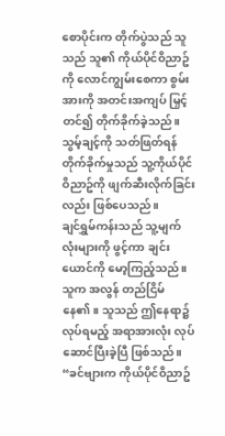စောပိုင်းက တိုက်ပွဲသည် သူသည် သူ၏ ကိုယ်ပိုင်ဝိညာဥ်ကို လောင်ကျွမ်းစေကာ စွမ်းအားကို အတင်းအကျပ် မြှင့်တင်၍ တိုက်ခိုက်ခဲ့သည်။ သွမ့်ချင့်ကို သတ်ဖြတ်ရန် တိုက်ခိုက်မှုသည် သူ့ကိုယ်ပိုင်ဝိညာဥ်ကို ဖျက်ဆီးလိုက်ခြင်းလည်း ဖြစ်ပေသည်။
ချင်ရွှမ်ကန်းသည် သူ့မျက်လုံးများကို ဖွင့်ကာ ချင်းယောင်ကို မော့ကြည့်သည်။ သူက အလွန် တည်ငြိမ်နေ၏။ သူသည် ဤနေရာ၌ လုပ်ရမည့် အရာအားလုံး လုပ်ဆောင်ပြီးခဲ့ပြီ ဖြစ်သည်။
“ခင်ဗျားက ကိုယ်ပိုင်ဝိညာဥ်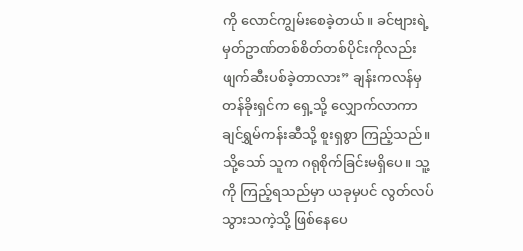ကို လောင်ကျွမ်းစေခဲ့တယ်။ ခင်ဗျားရဲ့ မှတ်ဥာဏ်တစ်စိတ်တစ်ပိုင်းကိုလည်း ဖျက်ဆီးပစ်ခဲ့တာလား” ချန်းကလန်မှ တန်ခိုးရှင်က ရှေ့သို့ လျှောက်လာကာ ချင်ရွှမ်ကန်းဆီသို့ စူးရှစွာ ကြည့်သည်။ သို့သော် သူက ဂရုစိုက်ခြင်းမရှိပေ။ သူ့ကို ကြည့်ရသည်မှာ ယခုမှပင် လွတ်လပ်သွားသကဲ့သို့ ဖြစ်နေပေ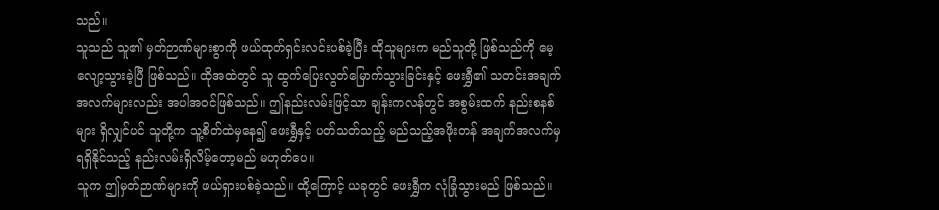သည်။
သူသည် သူ၏ မှတ်ဉာဏ်များစွာကို ဖယ်ထုတ်ရှင်းလင်းပစ်ခဲ့ပြီး ထိုသူများက မည်သူတို့ ဖြစ်သည်ကို မေ့လျော့သွားခဲ့ပြီ ဖြစ်သည်။ ထိုအထဲတွင် သူ ထွက်ပြေးလွတ်မြောက်သွားခြင်းနှင့် ဖေးရွှီ၏ သတင်းအချက်အလက်များလည်း အပါအဝင်ဖြစ်သည်။ ဤနည်းလမ်းဖြင့်သာ ချန်းကလန်တွင် အစွမ်းထက် နည်းစနစ်များ ရှိလျှင်ပင် သူတို့က သူ့စိတ်ထဲမှနေ၍ ဖေးရွှီနှင့် ပတ်သတ်သည့် မည်သည့်အဖိုးတန် အချက်အလက်မှ ရရှိနိုင်သည့် နည်းလမ်းရှိလိမ့်တော့မည် မဟုတ်ပေ။
သူက ဤမှတ်ဉာဏ်များကို ဖယ်ရှားပစ်ခဲ့သည်။ ထို့ကြောင့် ယခုတွင် ဖေးရွှီက လုံခြုံသွားမည် ဖြစ်သည်။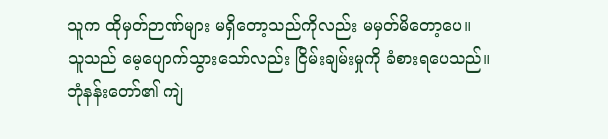သူက ထိုမှတ်ဉာဏ်များ မရှိတော့သည်ကိုလည်း မမှတ်မိတော့ပေ။
သူသည် မေ့ပျောက်သွားသော်လည်း ငြိမ်းချမ်းမှုကို ခံစားရပေသည်။
ဘုံနန်းတော်၏ ကျဲ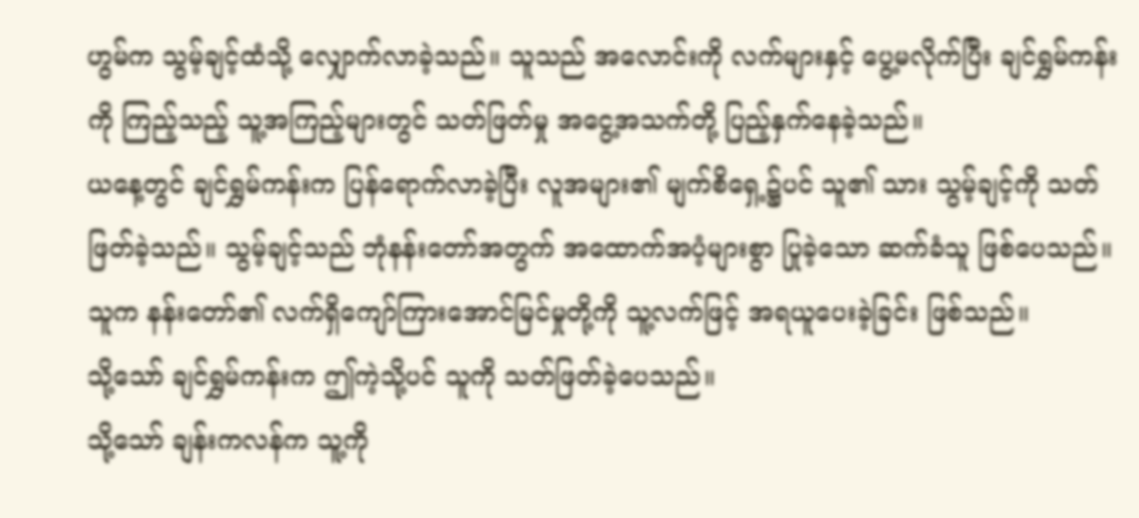ဟွမ်က သွမ့်ချင့်ထံသို့ လျှောက်လာခဲ့သည်။ သူသည် အလောင်းကို လက်များနှင့် ပွေ့မလိုက်ပြီး ချင်ရွှမ်ကန်းကို ကြည့်သည့် သူ့အကြည့်များတွင် သတ်ဖြတ်မှု အငွေ့အသက်တို့ ပြည့်နှက်နေခဲ့သည်။
ယနေ့တွင် ချင်ရွှမ်ကန်းက ပြန်ရောက်လာခဲ့ပြီး လူအများ၏ မျက်စိရှေ့၌ပင် သူ၏ သား သွမ့်ချင့်ကို သတ်ဖြတ်ခဲ့သည်။ သွမ့်ချင့်သည် ဘုံနန်းတော်အတွက် အထောက်အပံ့များစွာ ပြုခဲ့သော ဆက်ခံသူ ဖြစ်ပေသည်။ သူက နန်းတော်၏ လက်ရှိကျော်ကြားအောင်မြင်မှုတို့ကို သူ့လက်ဖြင့် အရယူပေးခဲ့ခြင်း ဖြစ်သည်။
သို့သော် ချင်ရွှမ်ကန်းက ဤကဲ့သို့ပင် သူကို သတ်ဖြတ်ခဲ့ပေသည်။
သို့သော် ချန်းကလန်က သူ့ကို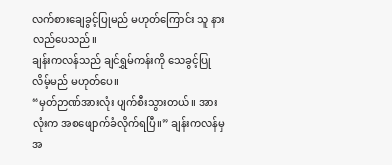လက်စားချေခွင့်ပြုမည် မဟုတ်ကြောင်း သူ နားလည်ပေသည်။
ချန်းကလန်သည် ချင်ရွှမ်ကန်းကို သေခွင့်ပြုလိမ့်မည် မဟုတ်ပေ။
“မှတ်ဉာဏ်အားလုံး ပျက်စီးသွားတယ်။ အားလုံးက အစဖျောက်ခံလိုက်ရပြီ။” ချန်းကလန်မှ အ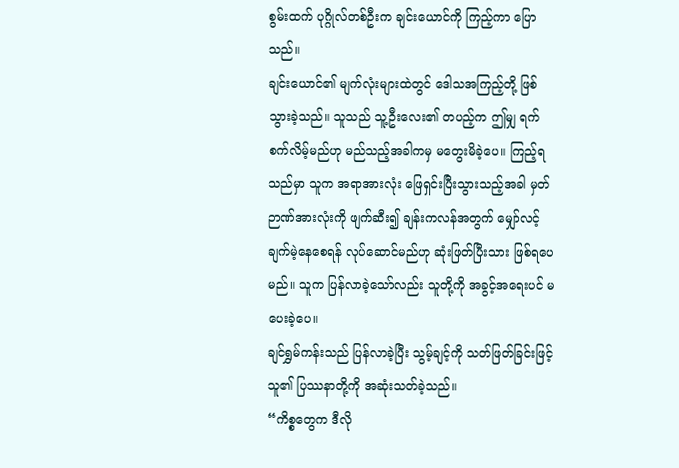စွမ်းထက် ပုဂ္ဂိုလ်တစ်ဦးက ချင်းယောင်ကို ကြည့်ကာ ပြောသည်။
ချင်းယောင်၏ မျက်လုံးများထဲတွင် ဒေါသအကြည့်တို့ ဖြစ်သွားခဲ့သည်။ သူသည် သူ့ဦးလေး၏ တပည့်က ဤမျှ ရက်စက်လိမ့်မည်ဟု မည်သည့်အခါကမှ မတွေးမိခဲ့ပေ။ ကြည့်ရသည်မှာ သူက အရာအားလုံး ဖြေရှင်းပြီးသွားသည့်အခါ မှတ်ဉာဏ်အားလုံးကို ဖျက်ဆီး၍ ချန်းကလန်အတွက် မျှော်လင့်ချက်မဲ့နေစေရန် လုပ်ဆောင်မည်ဟု ဆုံးဖြတ်ပြီးသား ဖြစ်ရပေမည်။ သူက ပြန်လာခဲ့သော်လည်း သူတို့ကို အခွင့်အရေးပင် မပေးခဲ့ပေ။
ချင်ရွှမ်ကန်းသည် ပြန်လာခဲ့ပြီး သွမ့်ချင့်ကို သတ်ဖြတ်ခြင်းဖြင့် သူ၏ ပြဿနာတို့ကို အဆုံးသတ်ခဲ့သည်။
“ကိစ္စတွေက ဒီလို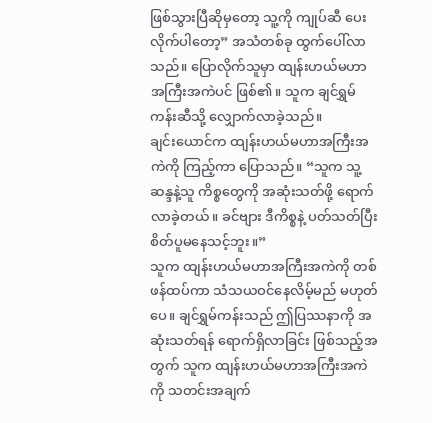ဖြစ်သွားပြီဆိုမှတော့ သူ့ကို ကျုပ်ဆီ ပေးလိုက်ပါတော့” အသံတစ်ခု ထွက်ပေါ်လာသည်။ ပြောလိုက်သူမှာ ထျန်းဟယ်မဟာအကြီးအကဲပင် ဖြစ်၏။ သူက ချင်ရွှမ်ကန်းဆီသို့ လျှောက်လာခဲ့သည်။
ချင်းယောင်က ထျန်းဟယ်မဟာအကြီးအကဲကို ကြည့်ကာ ပြောသည်။ “သူက သူ့ ဆန္ဒနဲ့သူ ကိစ္စတွေကို အဆုံးသတ်ဖို့ ရောက်လာခဲ့တယ်။ ခင်ဗျား ဒီကိစ္စနဲ့ ပတ်သတ်ပြီး စိတ်ပူမနေသင့်ဘူး။”
သူက ထျန်းဟယ်မဟာအကြီးအကဲကို တစ်ဖန်ထပ်ကာ သံသယဝင်နေလိမ့်မည် မဟုတ်ပေ။ ချင်ရွှမ်ကန်းသည် ဤပြဿနာကို အဆုံးသတ်ရန် ရောက်ရှိလာခြင်း ဖြစ်သည့်အတွက် သူက ထျန်းဟယ်မဟာအကြီးအကဲကို သတင်းအချက်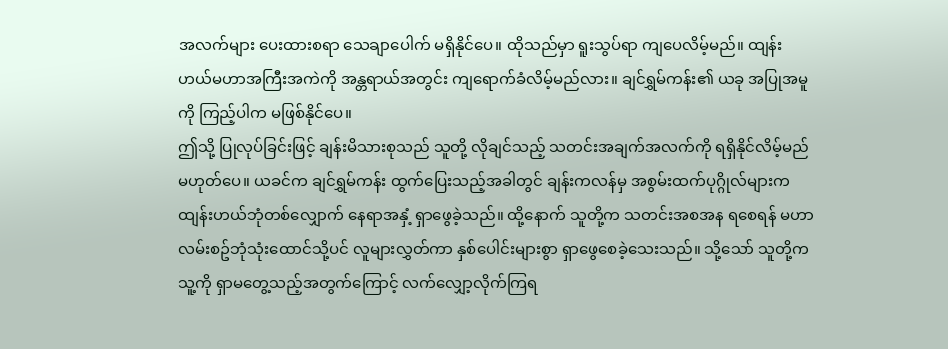အလက်များ ပေးထားစရာ သေချာပေါက် မရှိနိုင်ပေ။ ထိုသည်မှာ ရူးသွပ်ရာ ကျပေလိမ့်မည်။ ထျန်းဟယ်မဟာအကြီးအကဲကို အန္တရာယ်အတွင်း ကျရောက်ခံလိမ့်မည်လား။ ချင်ရွှမ်ကန်း၏ ယခု အပြုအမူကို ကြည့်ပါက မဖြစ်နိုင်ပေ။
ဤသို့ ပြုလုပ်ခြင်းဖြင့် ချန်းမိသားစုသည် သူတို့ လိုချင်သည့် သတင်းအချက်အလက်ကို ရရှိနိုင်လိမ့်မည် မဟုတ်ပေ။ ယခင်က ချင်ရွှမ်ကန်း ထွက်ပြေးသည့်အခါတွင် ချန်းကလန်မှ အစွမ်းထက်ပုဂ္ဂိုလ်များက ထျန်းဟယ်ဘုံတစ်လျှောက် နေရာအနှံ့ ရှာဖွေခဲ့သည်။ ထို့နောက် သူတို့က သတင်းအစအန ရစေရန် မဟာလမ်းစဥ်ဘုံသုံးထောင်သို့ပင် လူများလွှတ်ကာ နှစ်ပေါင်းများစွာ ရှာဖွေစေခဲ့သေးသည်။ သို့သော် သူတို့က သူ့ကို ရှာမတွေ့သည့်အတွက်ကြောင့် လက်လျှော့လိုက်ကြရ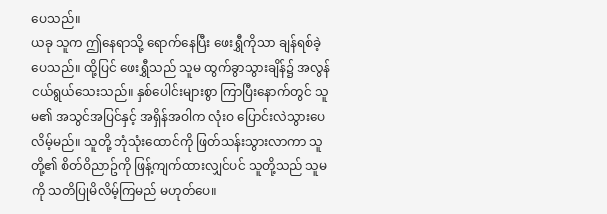ပေသည်။
ယခု သူက ဤနေရာသို့ ရောက်နေပြီး ဖေးရွှီကိုသာ ချန်ရစ်ခဲ့ပေသည်။ ထို့ပြင် ဖေးရွှီသည် သူမ ထွက်ခွာသွားချိန်၌ အလွန် ငယ်ရွယ်သေးသည်။ နှစ်ပေါင်းများစွာ ကြာပြီးနောက်တွင် သူမ၏ အသွင်အပြင်နှင့် အရှိန်အဝါက လုံးဝ ပြောင်းလဲသွားပေလိမ့်မည်။ သူတို့ ဘုံသုံးထောင်ကို ဖြတ်သန်းသွားလာကာ သူတို့၏ စိတ်ဝိညာဥ်ကို ဖြန့်ကျက်ထားလျှင်ပင် သူတို့သည် သူမကို သတိပြုမိလိမ့်ကြမည် မဟုတ်ပေ။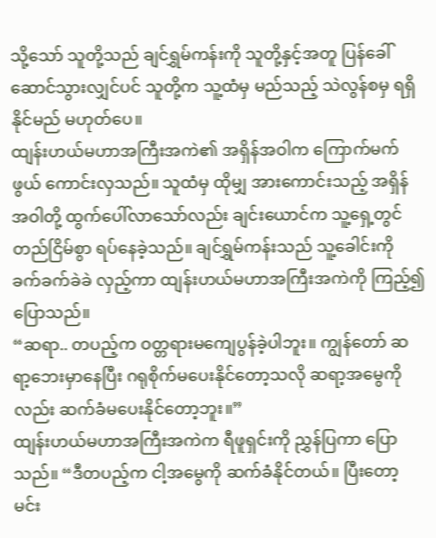သို့သော် သူတို့သည် ချင်ရွှမ်ကန်းကို သူတို့နှင့်အတူ ပြန်ခေါ်ဆောင်သွားလျှင်ပင် သူတို့က သူ့ထံမှ မည်သည့် သဲလွန်စမှ ရရှိနိုင်မည် မဟုတ်ပေ။
ထျန်းဟယ်မဟာအကြီးအကဲ၏ အရှိန်အဝါက ကြောက်မက်ဖွယ် ကောင်းလှသည်။ သူထံမှ ထိုမျှ အားကောင်းသည့် အရှိန်အဝါတို့ ထွက်ပေါ်လာသော်လည်း ချင်းယောင်က သူ့ရှေ့တွင် တည်ငြိမ်စွာ ရပ်နေခဲ့သည်။ ချင်ရွှမ်ကန်းသည် သူ့ခေါင်းကို ခက်ခက်ခဲခဲ လှည့်ကာ ထျန်းဟယ်မဟာအကြီးအကဲကို ကြည့်၍ ပြောသည်။
“ဆရာ.. တပည့်က ဝတ္တရားမကျေပွန်ခဲ့ပါဘူး။ ကျွန်တော် ဆရာ့ဘေးမှာနေပြီး ဂရုစိုက်မပေးနိုင်တော့သလို ဆရာ့အမွေကိုလည်း ဆက်ခံမပေးနိုင်တော့ဘူး။”
ထျန်းဟယ်မဟာအကြီးအကဲက ရီဖူရှင်းကို ညွှန်ပြကာ ပြောသည်။ “ဒီတပည့်က ငါ့အမွေကို ဆက်ခံနိုင်တယ်။ ပြီးတော့ မင်း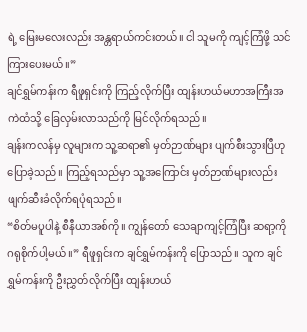ရဲ့ မြေးမလေးလည်း အန္တရာယ်ကင်းတယ်။ ငါ သူမကို ကျင့်ကြံဖို့ သင်ကြားပေးမယ်။”
ချင်ရွှမ်ကန်းက ရီဖူရှင်းကို ကြည့်လိုက်ပြီး ထျန်းဟယ်မဟာအကြီးအကဲထံသို့ ခြေလှမ်းလာသည်ကို မြင်လိုက်ရသည်။
ချန်းကလန်မှ လူများက သူ့ဆရာ၏ မှတ်ဉာဏ်များ ပျက်စီးသွားပြီဟု ပြောခဲ့သည်။ ကြည့်ရသည်မှာ သူ့အကြောင်း မှတ်ဉာဏ်များလည်း ဖျက်ဆီးခံလိုက်ရပုံရသည်။
“စိတ်မပူပါနဲ့ စီနီယာအစ်ကို။ ကျွန်တော် သေချာကျင့်ကြံပြီး ဆရာ့ကို ဂရုစိုက်ပါ့မယ်။” ရီဖူရှင်းက ချင်ရွှမ်ကန်းကို ပြောသည်။ သူက ချင်ရွှမ်ကန်းကို ဦးညွှတ်လိုက်ပြီး ထျန်းဟယ်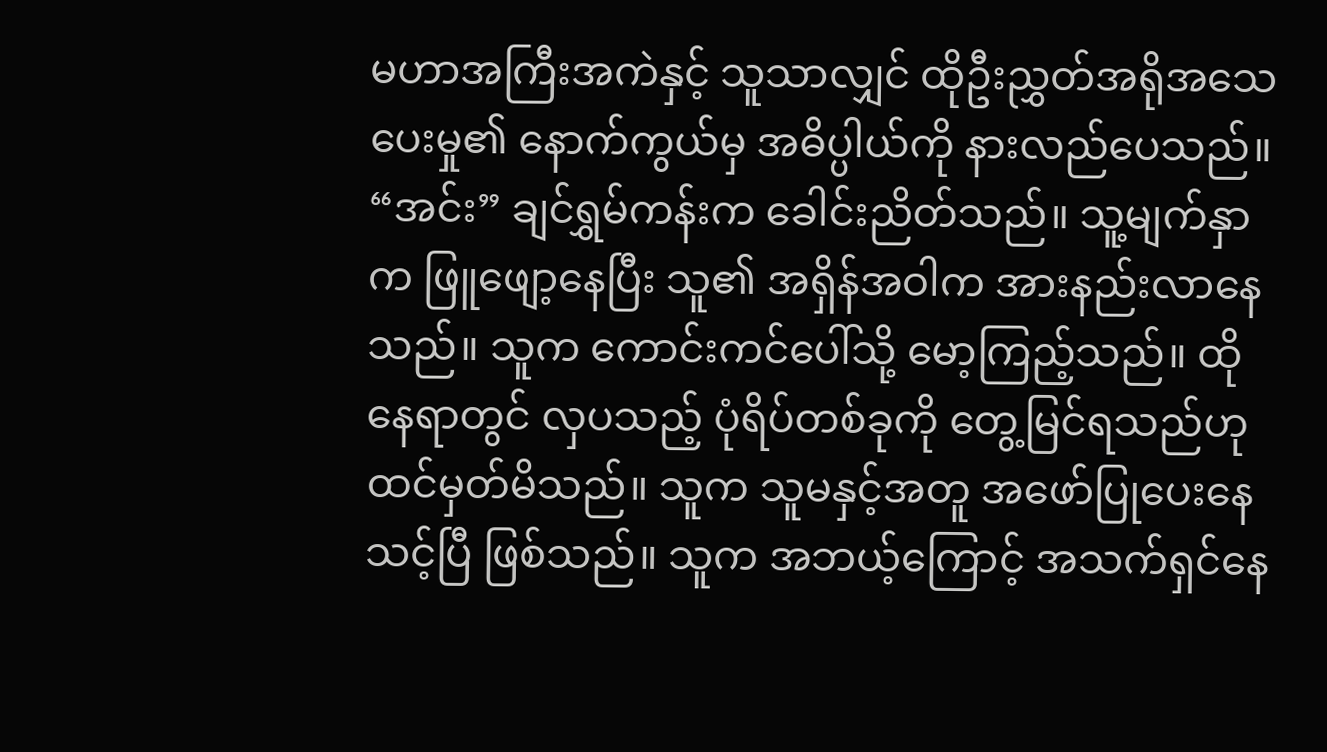မဟာအကြီးအကဲနှင့် သူသာလျှင် ထိုဦးညွှတ်အရိုအသေပေးမှု၏ နောက်ကွယ်မှ အဓိပ္ပါယ်ကို နားလည်ပေသည်။
“အင်း” ချင်ရွှမ်ကန်းက ခေါင်းညိတ်သည်။ သူ့မျက်နှာက ဖြူဖျော့နေပြီး သူ၏ အရှိန်အဝါက အားနည်းလာနေသည်။ သူက ကောင်းကင်ပေါ်သို့ မော့ကြည့်သည်။ ထိုနေရာတွင် လှပသည့် ပုံရိပ်တစ်ခုကို တွေ့မြင်ရသည်ဟု ထင်မှတ်မိသည်။ သူက သူမနှင့်အတူ အဖော်ပြုပေးနေသင့်ပြီ ဖြစ်သည်။ သူက အဘယ့်ကြောင့် အသက်ရှင်နေ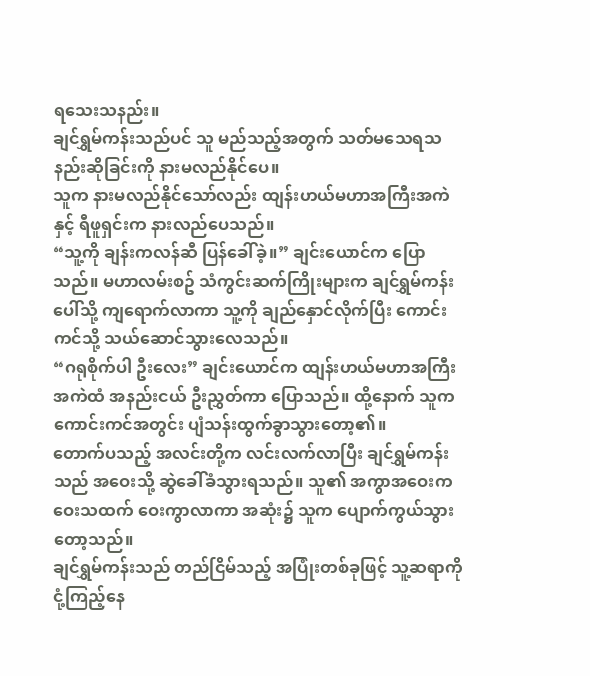ရသေးသနည်း။
ချင်ရွှမ်ကန်းသည်ပင် သူ မည်သည့်အတွက် သတ်မသေရသနည်းဆိုခြင်းကို နားမလည်နိုင်ပေ။
သူက နားမလည်နိုင်သော်လည်း ထျန်းဟယ်မဟာအကြီးအကဲနှင့် ရီဖူရှင်းက နားလည်ပေသည်။
“သူ့ကို ချန်းကလန်ဆီ ပြန်ခေါ်ခဲ့။” ချင်းယောင်က ပြောသည်။ မဟာလမ်းစဥ် သံကွင်းဆက်ကြိုးများက ချင်ရွှမ်ကန်းပေါ်သို့ ကျရောက်လာကာ သူ့ကို ချည်နှောင်လိုက်ပြီး ကောင်းကင်သို့ သယ်ဆောင်သွားလေသည်။
“ဂရုစိုက်ပါ ဦးလေး” ချင်းယောင်က ထျန်းဟယ်မဟာအကြီးအကဲထံ အနည်းငယ် ဦးညွှတ်ကာ ပြောသည်။ ထို့နောက် သူက ကောင်းကင်အတွင်း ပျံသန်းထွက်ခွာသွားတော့၏။
တောက်ပသည့် အလင်းတို့က လင်းလက်လာပြီး ချင်ရွှမ်ကန်းသည် အဝေးသို့ ဆွဲခေါ်ခံသွားရသည်။ သူ၏ အကွာအဝေးက ဝေးသထက် ဝေးကွာလာကာ အဆုံး၌ သူက ပျောက်ကွယ်သွားတော့သည်။
ချင်ရွှမ်ကန်းသည် တည်ငြိမ်သည့် အပြုံးတစ်ခုဖြင့် သူ့ဆရာကို ငုံ့ကြည့်နေ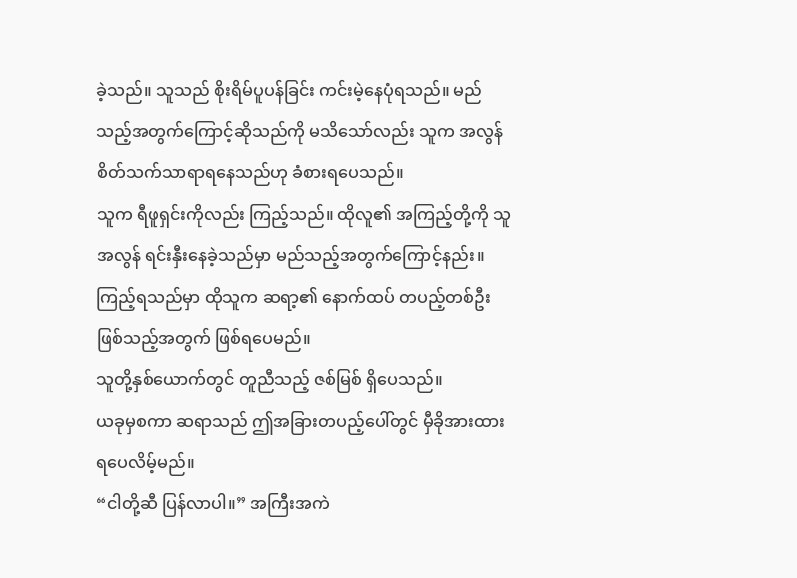ခဲ့သည်။ သူသည် စိုးရိမ်ပူပန်ခြင်း ကင်းမဲ့နေပုံရသည်။ မည်သည့်အတွက်ကြောင့်ဆိုသည်ကို မသိသော်လည်း သူက အလွန် စိတ်သက်သာရာရနေသည်ဟု ခံစားရပေသည်။
သူက ရီဖူရှင်းကိုလည်း ကြည့်သည်။ ထိုလူ၏ အကြည့်တို့ကို သူ အလွန် ရင်းနှီးနေခဲ့သည်မှာ မည်သည့်အတွက်ကြောင့်နည်း။ ကြည့်ရသည်မှာ ထိုသူက ဆရာ့၏ နောက်ထပ် တပည့်တစ်ဦးဖြစ်သည့်အတွက် ဖြစ်ရပေမည်။
သူတို့နှစ်ယောက်တွင် တူညီသည့် ဇစ်မြစ် ရှိပေသည်။
ယခုမှစကာ ဆရာသည် ဤအခြားတပည့်ပေါ်တွင် မှီခိုအားထားရပေလိမ့်မည်။
“ငါတို့ဆီ ပြန်လာပါ။” အကြီးအကဲ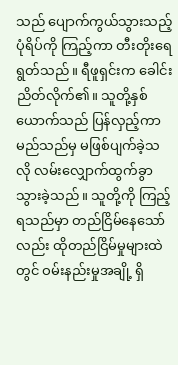သည် ပျောက်ကွယ်သွားသည့် ပုံရိပ်ကို ကြည့်ကာ တီးတိုးရေရွတ်သည်။ ရီဖူရှင်းက ခေါင်းညိတ်လိုက်၏။ သူတို့နှစ်ယောက်သည် ပြန်လှည့်ကာ မည်သည်မှ မဖြစ်ပျက်ခဲ့သလို လမ်းလျှောက်ထွက်ခွာ သွားခဲ့သည်။ သူတို့ကို ကြည့်ရသည်မှာ တည်ငြိမ်နေသော်လည်း ထိုတည်ငြိမ်မှုများထဲတွင် ဝမ်းနည်းမှုအချို့ ရှိ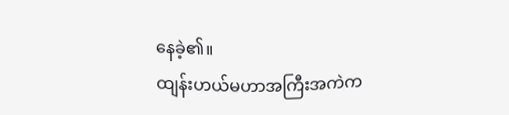နေခဲ့၏။
ထျန်းဟယ်မဟာအကြီးအကဲက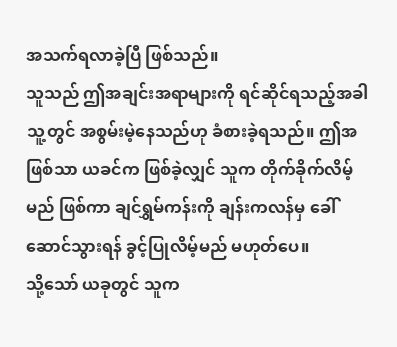အသက်ရလာခဲ့ပြီ ဖြစ်သည်။
သူသည် ဤအချင်းအရာများကို ရင်ဆိုင်ရသည့်အခါ သူ့တွင် အစွမ်းမဲ့နေသည်ဟု ခံစားခဲ့ရသည်။ ဤအဖြစ်သာ ယခင်က ဖြစ်ခဲ့လျှင် သူက တိုက်ခိုက်လိမ့်မည် ဖြစ်ကာ ချင်ရွှမ်ကန်းကို ချန်းကလန်မှ ခေါ်ဆောင်သွားရန် ခွင့်ပြုလိမ့်မည် မဟုတ်ပေ။
သို့သော် ယခုတွင် သူက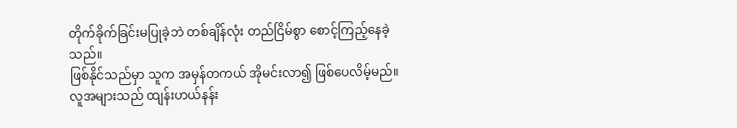တိုက်ခိုက်ခြင်းမပြုခဲ့ဘဲ တစ်ချိန်လုံး တည်ငြိမ်စွာ စောင့်ကြည့်နေခဲ့သည်။
ဖြစ်နိုင်သည်မှာ သူက အမှန်တကယ် အိုမင်းလာ၍ ဖြစ်ပေလိမ့်မည်။
လူအများသည် ထျန်းဟယ်နန်း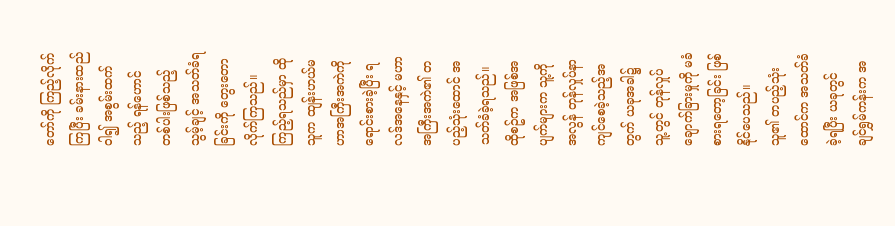တော်ကို ကြည့်လိုက်ကြပြီး ခမ်းနားထည်ဝါ၍ အစွမ်းထက်သည့် ရန်ဟောင်တစ်ပါးဖြစ်သည့် သွမ့်ချင့် အသတ်ခံရခြင်းကို တွေးတောလိုက်ကြသည်။ ကြည့်ရသည်မှာ ထိုသူက ထျန်းဟယ်မဟာအကြီးအကဲကို ရောင်းစားခဲ့ပြီး ရလဒ်အနေနှင့် မဟာအကြီးအကဲ၏ တပည့်သုံးထောင် အသတ်ခံခဲ့ရသည်။
ထိုစဥ်က အဖြစ်အပျက်များက သူ့ကို အလွန် တုန်လှုပ်နာကျင်စေခဲ့သည့်အတွက် ယခုအခါ၌ သူ့တွင် တုန်လှုပ်ချောက်ခြားမှုကို မခံစားရတော့ခြင်း ဖြစ်နိုင်ပေသည်။
သူ၏ တပည့်သုံးထောင်က အသတ်ခံခဲ့ရပြီး ယခုတွင် ချင်ရွှမ်ကန်းက အ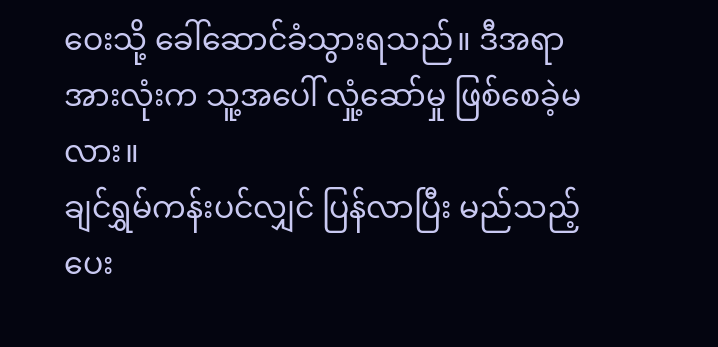ဝေးသို့ ခေါ်ဆောင်ခံသွားရသည်။ ဒီအရာအားလုံးက သူ့အပေါ် လှုံ့ဆော်မှု ဖြစ်စေခဲ့မလား။
ချင်ရွှမ်ကန်းပင်လျှင် ပြန်လာပြီး မည်သည့်ပေး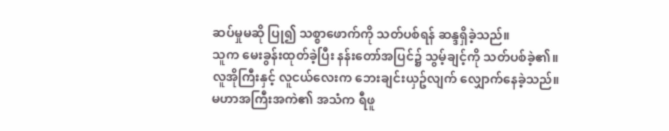ဆပ်မှုမဆို ပြု၍ သစ္စာဖောက်ကို သတ်ပစ်ရန် ဆန္ဒရှိခဲ့သည်။
သူက မေးခွန်းထုတ်ခဲ့ပြီး နန်းတော်အပြင်၌ သွမ့်ချင့်ကို သတ်ပစ်ခဲ့၏။
လူအိုကြီးနှင့် လူငယ်လေးက ဘေးချင်းယှဥ်လျက် လျှောက်နေခဲ့သည်။
မဟာအကြီးအကဲ၏ အသံက ရီဖူ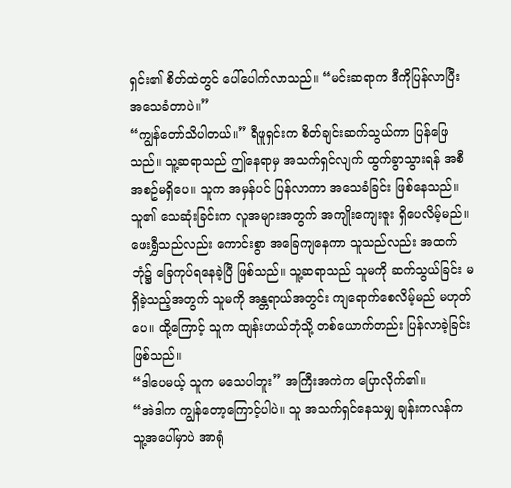ရှင်း၏ စိတ်ထဲတွင် ပေါ်ပေါက်လာသည်။ “မင်းဆရာက ဒီကိုပြန်လာပြီး အသေခံတာပဲ။”
“ကျွန်တော်သိပါတယ်။” ရီဖူရှင်းက စိတ်ချင်းဆက်သွယ်ကာ ပြန်ဖြေသည်။ သူ့ဆရာသည် ဤနေရာမှ အသက်ရှင်လျက် ထွက်ခွာသွားရန် အစီအစဥ်မရှိပေ။ သူက အမှန်ပင် ပြန်လာကာ အသေခံခြင်း ဖြစ်နေသည်။
သူ၏ သေဆုံးခြင်းက လူအများအတွက် အကျိုးကျေးဇူး ရှိပေလိမ့်မည်။
ဖေးရွှီသည်လည်း ကောင်းစွာ အခြေကျနေကာ သူသည်လည်း အထက်ဘုံ၌ ခြေကုပ်ရနေခဲ့ပြီ ဖြစ်သည်။ သူ့ဆရာသည် သူမကို ဆက်သွယ်ခြင်း မရှိခဲ့သည့်အတွက် သူမကို အန္တရာယ်အတွင်း ကျရောက်စေလိမ့်မည် မဟုတ်ပေ။ ထို့ကြောင့် သူက ထျန်းဟယ်ဘုံသို့ တစ်ယောက်တည်း ပြန်လာခဲ့ခြင်း ဖြစ်သည်။
“ဒါပေမယ့် သူက မသေပါဘူး” အကြီးအကဲက ပြောလိုက်၏။
“အဲဒါက ကျွန်တော့ကြောင့်ပါပဲ။ သူ အသက်ရှင်နေသမျှ ချန်းကလန်က သူ့အပေါ်မှာပဲ အာရုံ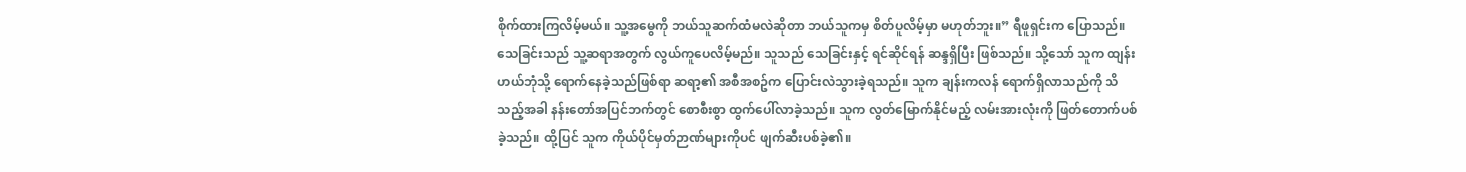စိုက်ထားကြလိမ့်မယ်။ သူ့အမွေကို ဘယ်သူဆက်ထံမလဲဆိုတာ ဘယ်သူကမှ စိတ်ပူလိမ့်မှာ မဟုတ်ဘူး။” ရီဖူရှင်းက ပြောသည်။
သေခြင်းသည် သူ့ဆရာအတွက် လွယ်ကူပေလိမ့်မည်။ သူသည် သေခြင်းနှင့် ရင်ဆိုင်ရန် ဆန္ဒရှိပြီး ဖြစ်သည်။ သို့သော် သူက ထျန်းဟယ်ဘုံသို့ ရောက်နေခဲ့သည်ဖြစ်ရာ ဆရာ့၏ အစီအစဥ်က ပြောင်းလဲသွားခဲ့ရသည်။ သူက ချန်းကလန် ရောက်ရှိလာသည်ကို သိသည့်အခါ နန်းတော်အပြင်ဘက်တွင် စောစီးစွာ ထွက်ပေါ်လာခဲ့သည်။ သူက လွတ်မြောက်နိုင်မည့် လမ်းအားလုံးကို ဖြတ်တောက်ပစ်ခဲ့သည်။ ထို့ပြင် သူက ကိုယ်ပိုင်မှတ်ဉာဏ်များကိုပင် ဖျက်ဆီးပစ်ခဲ့၏။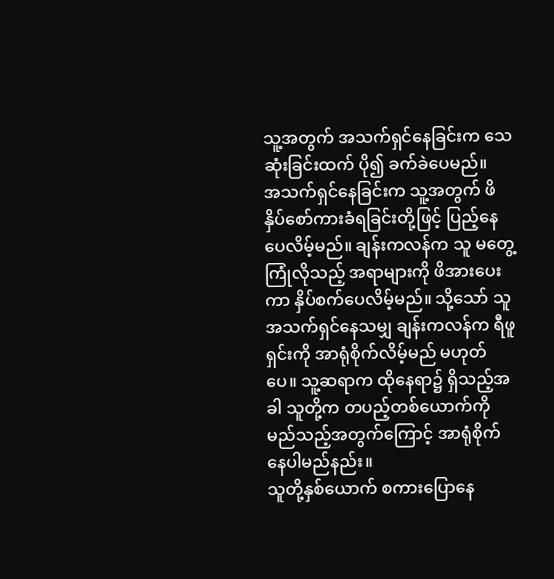သူ့အတွက် အသက်ရှင်နေခြင်းက သေဆုံးခြင်းထက် ပို၍ ခက်ခဲပေမည်။
အသက်ရှင်နေခြင်းက သူ့အတွက် ဖိနှိပ်စော်ကားခံရခြင်းတို့ဖြင့် ပြည့်နေပေလိမ့်မည်။ ချန်းကလန်က သူ မတွေ့ကြုံလိုသည့် အရာများကို ဖိအားပေးကာ နှိပ်စက်ပေလိမ့်မည်။ သို့သော် သူ အသက်ရှင်နေသမျှ ချန်းကလန်က ရီဖူရှင်းကို အာရုံစိုက်လိမ့်မည် မဟုတ်ပေ။ သူ့ဆရာက ထိုနေရာ၌ ရှိသည့်အခါ သူတို့က တပည့်တစ်ယောက်ကို မည်သည့်အတွက်ကြောင့် အာရုံစိုက်နေပါမည်နည်း။
သူတို့နှစ်ယောက် စကားပြောနေ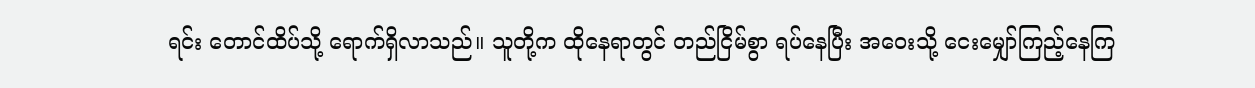ရင်း တောင်ထိပ်သို့ ရောက်ရှိလာသည်။ သူတို့က ထိုနေရာတွင် တည်ငြိမ်စွာ ရပ်နေပြီး အဝေးသို့ ငေးမျှော်ကြည့်နေကြ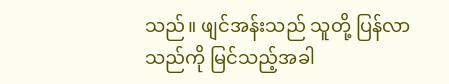သည်။ ဖျင်အန်းသည် သူတို့ ပြန်လာသည်ကို မြင်သည့်အခါ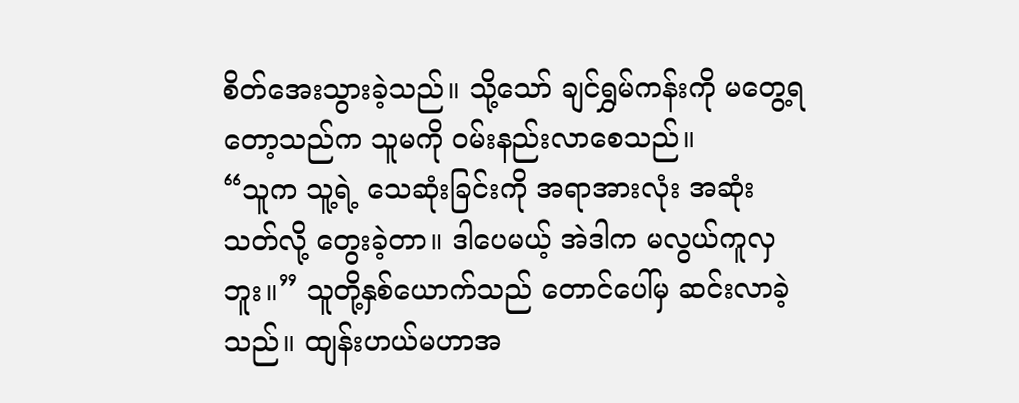စိတ်အေးသွားခဲ့သည်။ သို့သော် ချင်ရွှမ်ကန်းကို မတွေ့ရတော့သည်က သူမကို ဝမ်းနည်းလာစေသည်။
“သူက သူ့ရဲ့ သေဆုံးခြင်းကို အရာအားလုံး အဆုံးသတ်လို့ တွေးခဲ့တာ။ ဒါပေမယ့် အဲဒါက မလွယ်ကူလှဘူး။” သူတို့နှစ်ယောက်သည် တောင်ပေါ်မှ ဆင်းလာခဲ့သည်။ ထျန်းဟယ်မဟာအ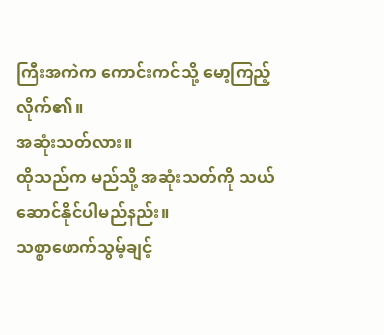ကြီးအကဲက ကောင်းကင်သို့ မော့ကြည့်လိုက်၏။
အဆုံးသတ်လား။
ထိုသည်က မည်သို့ အဆုံးသတ်ကို သယ်ဆောင်နိုင်ပါမည်နည်း။
သစ္စာဖောက်သွမ့်ချင့်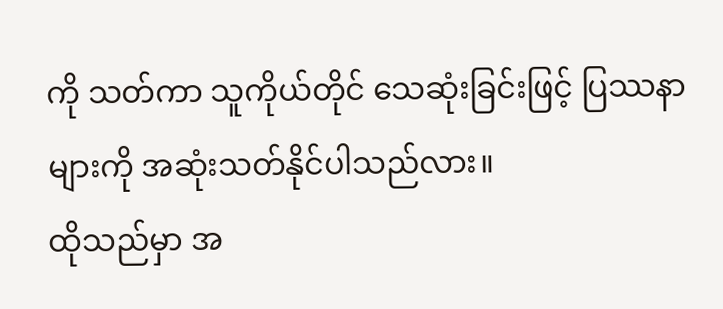ကို သတ်ကာ သူကိုယ်တိုင် သေဆုံးခြင်းဖြင့် ပြဿနာများကို အဆုံးသတ်နိုင်ပါသည်လား။
ထိုသည်မှာ အ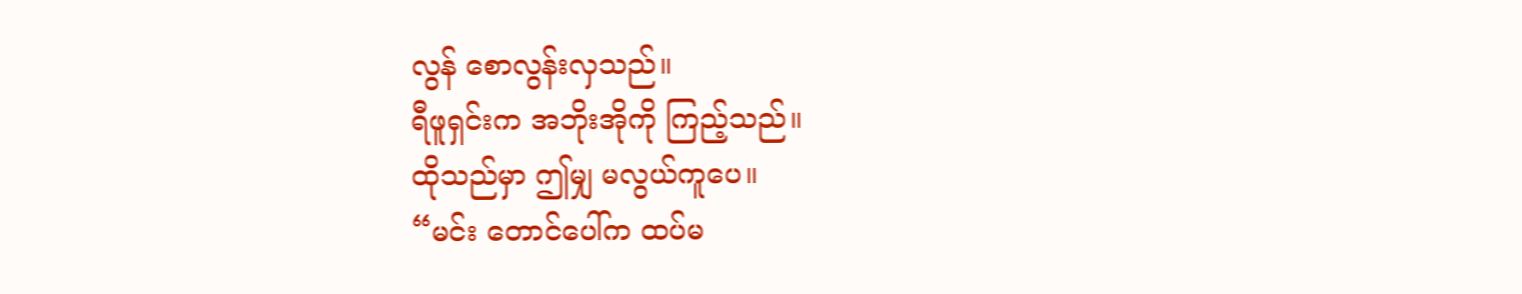လွန် စောလွန်းလှသည်။
ရီဖူရှင်းက အဘိုးအိုကို ကြည့်သည်။
ထိုသည်မှာ ဤမျှ မလွယ်ကူပေ။
“မင်း တောင်ပေါ်က ထပ်မ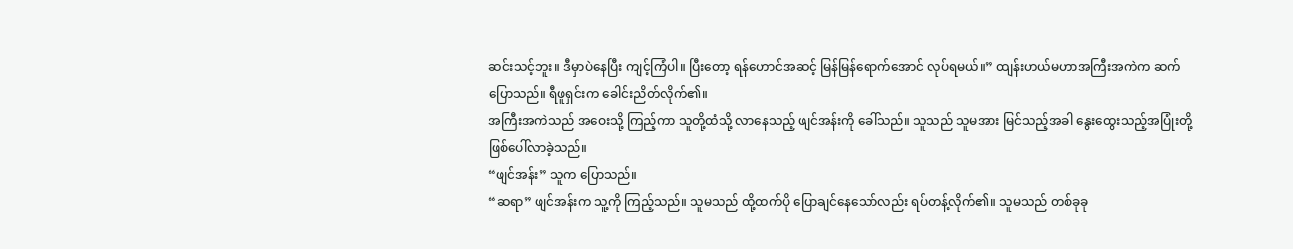ဆင်းသင့်ဘူး။ ဒီမှာပဲနေပြီး ကျင့်ကြံပါ။ ပြီးတော့ ရန်ဟောင်အဆင့် မြန်မြန်ရောက်အောင် လုပ်ရမယ်။” ထျန်းဟယ်မဟာအကြီးအကဲက ဆက်ပြောသည်။ ရီဖူရှင်းက ခေါင်းညိတ်လိုက်၏။
အကြီးအကဲသည် အဝေးသို့ ကြည့်ကာ သူတို့ထံသို့ လာနေသည့် ဖျင်အန်းကို ခေါ်သည်။ သူသည် သူမအား မြင်သည့်အခါ နွေးထွေးသည့်အပြုံးတို့ ဖြစ်ပေါ်လာခဲ့သည်။
“ဖျင်အန်း” သူက ပြောသည်။
“ဆရာ” ဖျင်အန်းက သူ့ကို ကြည့်သည်။ သူမသည် ထို့ထက်ပို ပြောချင်နေသော်လည်း ရပ်တန့်လိုက်၏။ သူမသည် တစ်ခုခု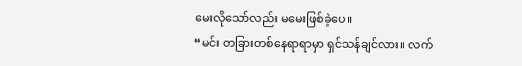မေးလိုသော်လည်း မမေးဖြစ်ခဲ့ပေ။
“မင်း တခြားတစ်နေရာရာမှာ ရှင်သန်ချင်လား။ လက်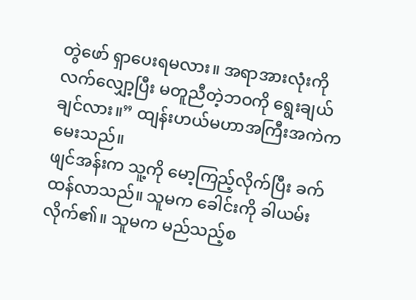တွဲဖော် ရှာပေးရမလား။ အရာအားလုံးကို လက်လျှော့ပြီး မတူညီတဲ့ဘဝကို ရွေးချယ်ချင်လား။” ထျန်းဟယ်မဟာအကြီးအကဲက မေးသည်။
ဖျင်အန်းက သူ့ကို မော့ကြည့်လိုက်ပြီး ခက်ထန်လာသည်။ သူမက ခေါင်းကို ခါယမ်းလိုက်၏။ သူမက မည်သည့်စ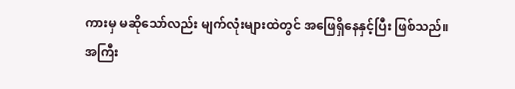ကားမှ မဆိုသော်လည်း မျက်လုံးများထဲတွင် အဖြေရှိနေနှင့်ပြီး ဖြစ်သည်။
အကြီး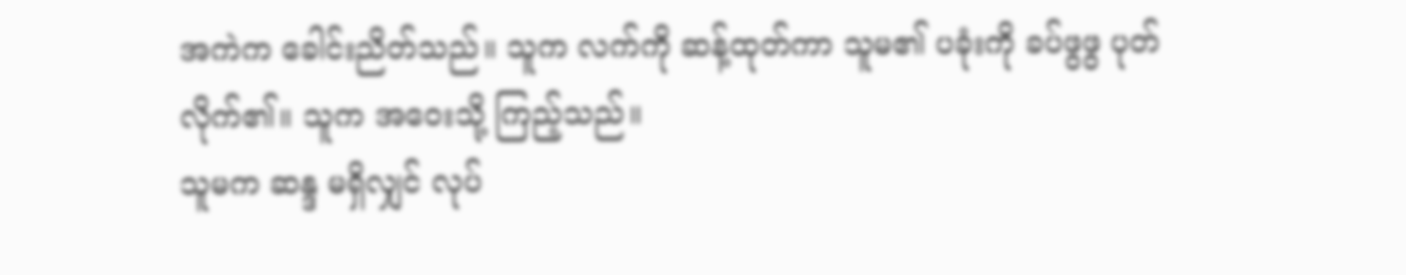အကဲက ခေါင်းညိတ်သည်။ သူက လက်ကို ဆန့်ထုတ်ကာ သူမ၏ ပခုံးကို ခပ်ဖွဖွ ပုတ်လိုက်၏။ သူက အဝေးသို့ ကြည့်သည်။
သူမက ဆန္ဒ မရှိလျှင် လုပ်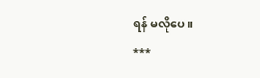ရန် မလိုပေ။
***